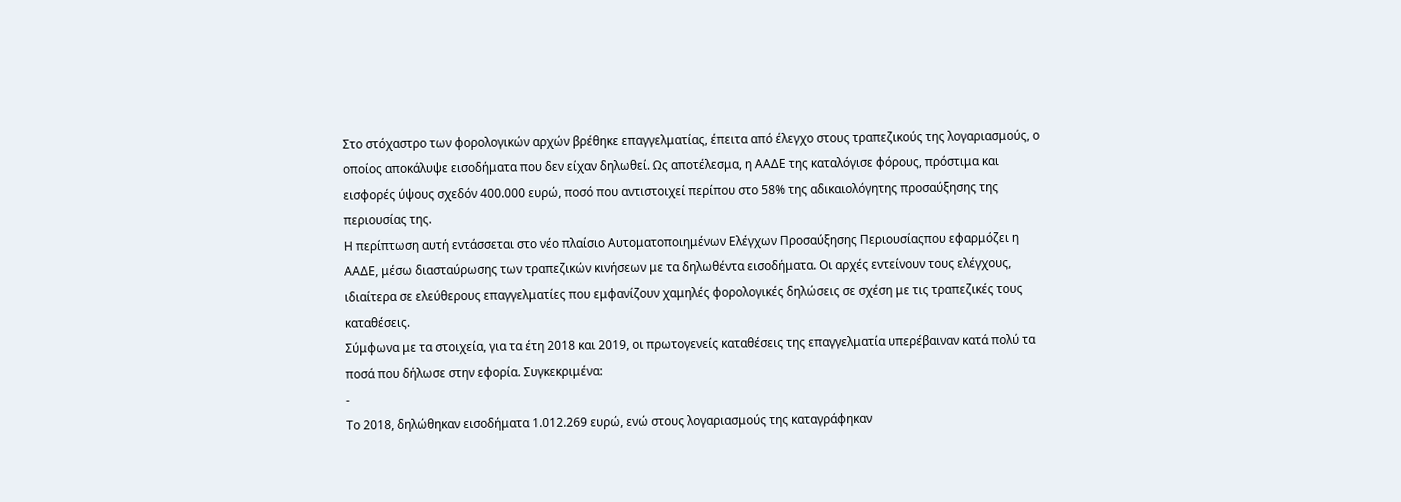Στο στόχαστρο των φορολογικών αρχών βρέθηκε επαγγελματίας, έπειτα από έλεγχο στους τραπεζικούς της λογαριασμούς, ο οποίος αποκάλυψε εισοδήματα που δεν είχαν δηλωθεί. Ως αποτέλεσμα, η ΑΑΔΕ της καταλόγισε φόρους, πρόστιμα και εισφορές ύψους σχεδόν 400.000 ευρώ, ποσό που αντιστοιχεί περίπου στο 58% της αδικαιολόγητης προσαύξησης της περιουσίας της.
Η περίπτωση αυτή εντάσσεται στο νέο πλαίσιο Αυτοματοποιημένων Ελέγχων Προσαύξησης Περιουσίαςπου εφαρμόζει η ΑΑΔΕ, μέσω διασταύρωσης των τραπεζικών κινήσεων με τα δηλωθέντα εισοδήματα. Οι αρχές εντείνουν τους ελέγχους, ιδιαίτερα σε ελεύθερους επαγγελματίες που εμφανίζουν χαμηλές φορολογικές δηλώσεις σε σχέση με τις τραπεζικές τους καταθέσεις.
Σύμφωνα με τα στοιχεία, για τα έτη 2018 και 2019, οι πρωτογενείς καταθέσεις της επαγγελματία υπερέβαιναν κατά πολύ τα ποσά που δήλωσε στην εφορία. Συγκεκριμένα:
-
Το 2018, δηλώθηκαν εισοδήματα 1.012.269 ευρώ, ενώ στους λογαριασμούς της καταγράφηκαν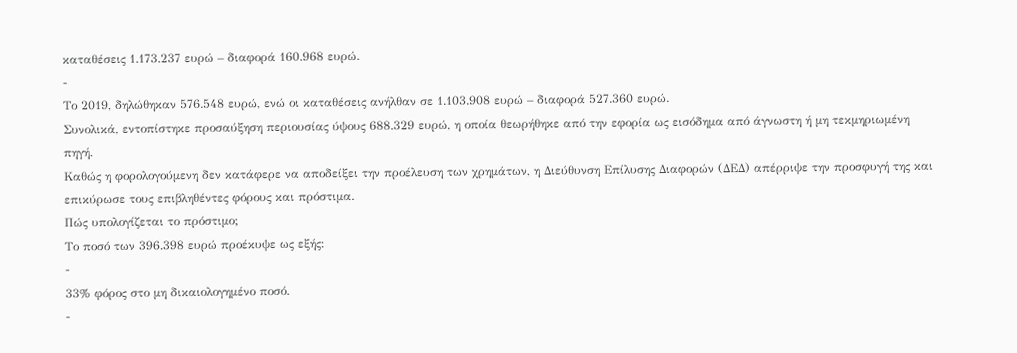καταθέσεις 1.173.237 ευρώ – διαφορά 160.968 ευρώ.
-
Το 2019, δηλώθηκαν 576.548 ευρώ, ενώ οι καταθέσεις ανήλθαν σε 1.103.908 ευρώ – διαφορά 527.360 ευρώ.
Συνολικά, εντοπίστηκε προσαύξηση περιουσίας ύψους 688.329 ευρώ, η οποία θεωρήθηκε από την εφορία ως εισόδημα από άγνωστη ή μη τεκμηριωμένη πηγή.
Καθώς η φορολογούμενη δεν κατάφερε να αποδείξει την προέλευση των χρημάτων, η Διεύθυνση Επίλυσης Διαφορών (ΔΕΔ) απέρριψε την προσφυγή της και επικύρωσε τους επιβληθέντες φόρους και πρόστιμα.
Πώς υπολογίζεται το πρόστιμο;
Το ποσό των 396.398 ευρώ προέκυψε ως εξής:
-
33% φόρος στο μη δικαιολογημένο ποσό.
-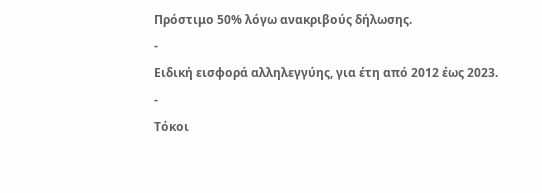Πρόστιμο 50% λόγω ανακριβούς δήλωσης.
-
Ειδική εισφορά αλληλεγγύης, για έτη από 2012 έως 2023.
-
Τόκοι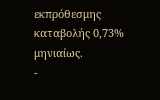εκπρόθεσμης καταβολής 0,73% μηνιαίως.
-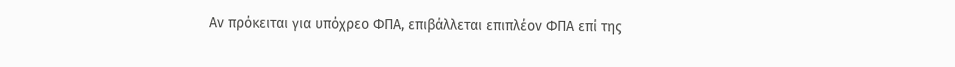Αν πρόκειται για υπόχρεο ΦΠΑ, επιβάλλεται επιπλέον ΦΠΑ επί της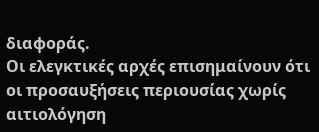διαφοράς.
Οι ελεγκτικές αρχές επισημαίνουν ότι οι προσαυξήσεις περιουσίας χωρίς αιτιολόγηση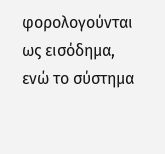φορολογούνται ως εισόδημα, ενώ το σύστημα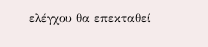ελέγχου θα επεκταθεί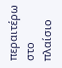περαιτέρω στο πλαίσιο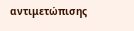αντιμετώπισης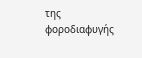της φοροδιαφυγής